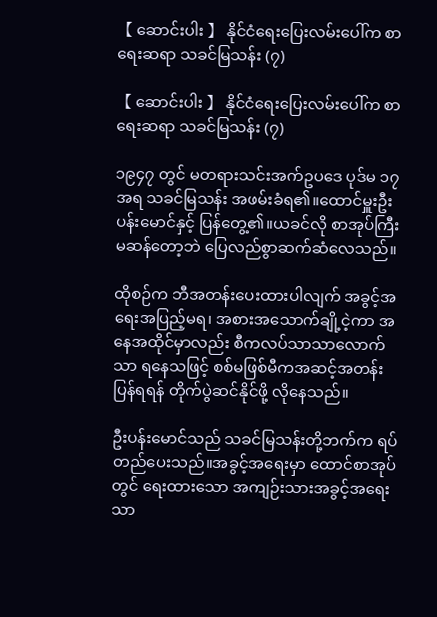【 ဆောင်းပါး 】 နိုင်ငံရေးပြေးလမ်းပေါ်က စာရေးဆရာ သခင်မြသန်း (၇)

【 ဆောင်းပါး 】 နိုင်ငံရေးပြေးလမ်းပေါ်က စာရေးဆရာ သခင်မြသန်း (၇)

၁၉၄၇ တွင် မတရားသင်းအက်ဥပဒေ ပုဒ်မ ၁၇ အရ သခင်မြသန်း အဖမ်းခံရ၏။ထောင်မှူးဦးပန်းမောင်နှင့် ပြန်တွေ့၏။ယခင်လို စာအုပ်ကြီးမဆန်တော့ဘဲ ပြေလည်စွာဆက်ဆံလေသည်။

ထိုစဉ်က ဘီအတန်းပေးထားပါလျက် အခွင့်အရေးအပြည့်မရ၊ အစားအသောက်ချို့ငဲ့ကာ အနေအထိုင်မှာလည်း စီကလပ်သာသာလောက်သာ ရနေသဖြင့် စစ်မဖြစ်မီကအဆင့်အတန်း ပြန်ရရန် တိုက်ပွဲဆင်နိုင်ဖို့ လိုနေသည်။

ဦးပန်းမောင်သည် သခင်မြသန်းတို့ဘက်က ရပ်တည်ပေးသည်။အခွင့်အရေးမှာ ထောင်စာအုပ်တွင် ရေးထားသော အကျဉ်းသားအခွင့်အရေးသာ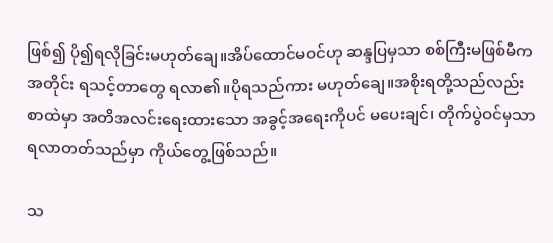ဖြစ်၍ ပို၍ရလိုခြင်းမဟုတ်ချေ။အိပ်ထောင်မဝင်ဟု ဆန္ဒပြမှသာ စစ်ကြီးမဖြစ်မီကအတိုင်း ရသင့်တာတွေ ရလာ၏။ပိုရသည်ကား မဟုတ်ချေ။အစိုးရတို့သည်လည်း စာထဲမှာ အတိအလင်းရေးထားသော အခွင့်အရေးကိုပင် မပေးချင်၊ တိုက်ပွဲဝင်မှသာ ရလာတတ်သည်မှာ ကိုယ်တွေ့ဖြစ်သည်။

သ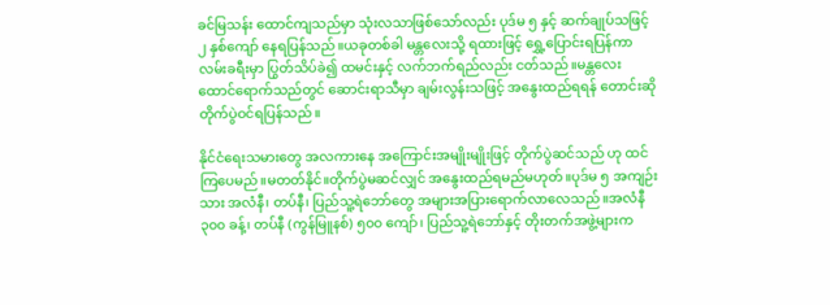ခင်မြသန်း ထောင်ကျသည်မှာ သုံးလသာဖြစ်သော်လည်း ပုဒ်မ ၅ နှင့် ဆက်ချုပ်သဖြင့် ၂ နှစ်ကျော် နေရပြန်သည်။ယခုတစ်ခါ မန္တလေးသို့ ရထားဖြင့် ရွှေ့ပြောင်းရပြန်ကာ လမ်းခရီးမှာ ပြွတ်သိပ်ခဲ၍ ထမင်းနှင့် လက်ဘက်ရည်လည်း ငတ်သည်။မန္တလေးထောင်ရောက်သည်တွင် ဆောင်းရာသီမှာ ချမ်းလွန်းသဖြင့် အနွေးထည်ရရန် တောင်းဆို တိုက်ပွဲဝင်ရပြန်သည်။

နိုင်ငံရေးသမားတွေ အလကားနေ အကြောင်းအမျိုးမျိုးဖြင့် တိုက်ပွဲဆင်သည် ဟု ထင်ကြပေမည်။မတတ်နိုင်။တိုက်ပွဲမဆင်လျှင် အနွေးထည်ရမည်မဟုတ်။ပုဒ်မ ၅ အကျဉ်းသား အလံနီ၊ တပ်နီ၊ ပြည်သူ့ရဲဘော်တွေ အများအပြားရောက်လာလေသည်။အလံနီ ၃၀၀ ခန့်၊ တပ်နီ (ကွန်မြူနစ်) ၅၀၀ ကျော်၊ ပြည်သူ့ရဲဘော်နှင့် တိုးတက်အဖွဲ့များက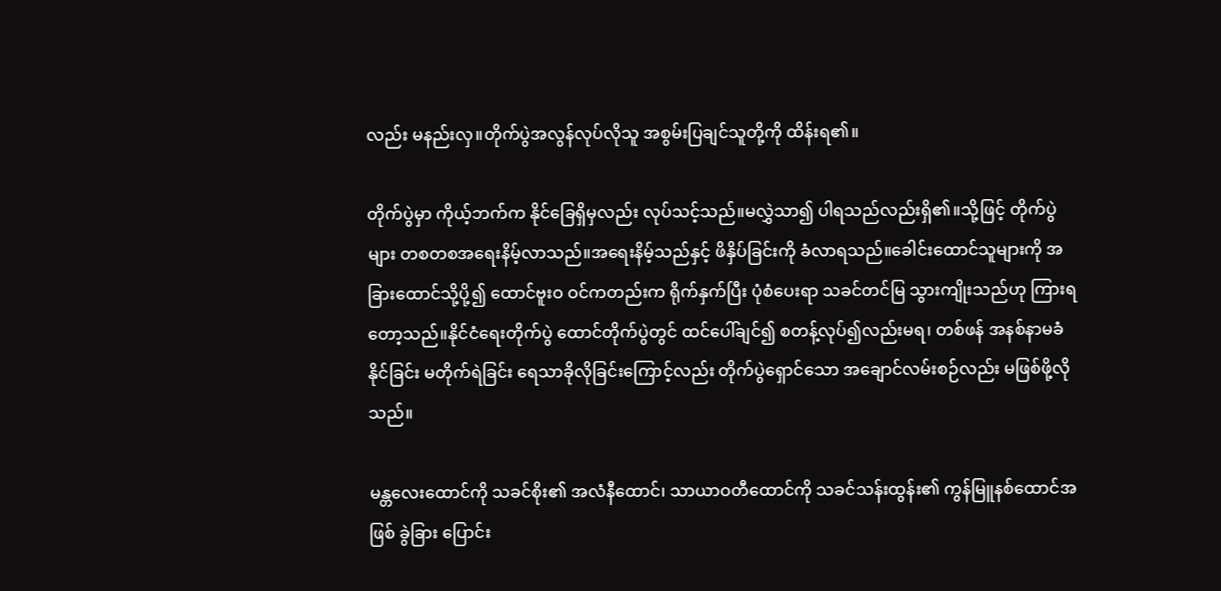လည်း မနည်းလှ။တိုက်ပွဲအလွန်လုပ်လိုသူ အစွမ်းပြချင်သူတို့ကို ထိန်းရ၏။

တိုက်ပွဲမှာ ကိုယ့်ဘက်က နိုင်ခြေရှိမှလည်း လုပ်သင့်သည်။မလွှဲသာ၍ ပါရသည်လည်းရှိ၏။သို့ဖြင့် တိုက်ပွဲများ တစတစအရေးနိမ့်လာသည်။အရေးနိမ့်သည်နှင့် ဖိနှိပ်ခြင်းကို ခံလာရသည်။ခေါင်းထောင်သူများကို အခြားထောင်သို့ပို့၍ ထောင်ဗူးဝ ဝင်ကတည်းက ရိုက်နှက်ပြီး ပုံစံပေးရာ သခင်တင်မြ သွားကျိုးသည်ဟု ကြားရတော့သည်။နိုင်ငံရေးတိုက်ပွဲ ထောင်တိုက်ပွဲတွင် ထင်ပေါ်ချင်၍ စတန့်လုပ်၍လည်းမရ၊ တစ်ဖန် အနစ်နာမခံနိုင်ခြင်း မတိုက်ရဲခြင်း ရေသာခိုလိုခြင်းကြောင့်လည်း တိုက်ပွဲရှောင်သော အချောင်လမ်းစဉ်လည်း မဖြစ်ဖို့လိုသည်။

မန္တလေးထောင်ကို သခင်စိုး၏ အလံနီထောင်၊ သာယာဝတီထောင်ကို သခင်သန်းထွန်း၏ ကွန်မြူနစ်ထောင်အဖြစ် ခွဲခြား ပြောင်း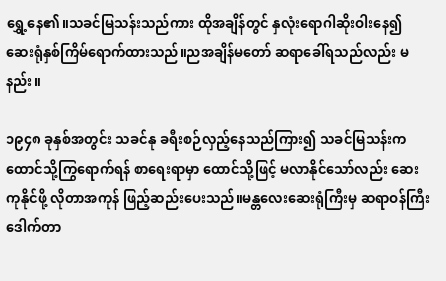ရွှေ့နေ၏။သခင်မြသန်းသည်ကား ထိုအချိန်တွင် နှလုံးရောဂါဆိုးဝါးနေ၍ ဆေးရုံနှစ်ကြိမ်ရောက်ထားသည်။ညအချိန်မတော် ဆရာခေါ်ရသည်လည်း မနည်း။

၁၉၄၈ ခုနှစ်အတွင်း သခင်နု ခရီးစဉ်လှည့်နေသည်ကြား၍ သခင်မြသန်းက ထောင်သို့ကြွရောက်ရန် စာရေးရာမှာ ထောင်သို့ဖြင့် မလာနိုင်သော်လည်း ဆေးကုနိုင်ဖို့ လိုတာအကုန် ဖြည့်ဆည်းပေးသည်။မန္တလေးဆေးရုံကြီးမှ ဆရာဝန်ကြီး ဒေါက်တာ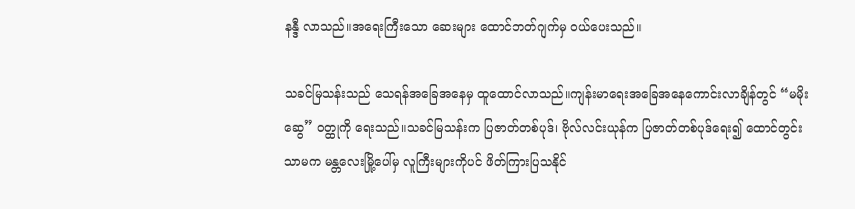နန္ဒီ လာသည်။အရေးကြီးသော ဆေးများ ထောင်ဘတ်ဂျက်မှ ဝယ်ပေးသည်။

သခင်မြသန်းသည် သေရန်အခြေအနေမှ ထူထောင်လာသည်။ကျန်းမာရေးအခြေအနေကောင်းလာချိန်တွင် “မမိုးဆွေ” ဝတ္ထုကို ရေးသည်။သခင်မြသန်းက ပြဇာတ်တစ်ပုဒ်၊ ဗိုလ်လင်းယုန်က ပြဇာတ်တစ်ပုဒ်ရေး၍ ထောင်တွင်းသာမက မန္တလေးမြို့ပေါ်မှ လူကြီးများကိုပင် ဖိတ်ကြားပြသနိုင်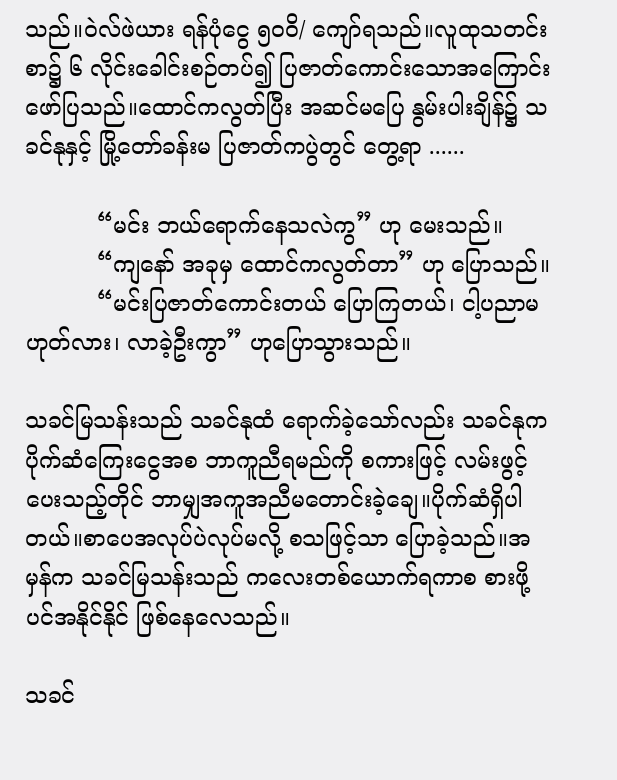သည်။ဝဲလ်ဖဲယား ရန်ပုံငွေ ၅၀ဝိ/ ကျော်ရသည်။လူထုသတင်းစာ၌ ၆ လိုင်းခေါင်းစဉ်တပ်၍ ပြဇာတ်ကောင်းသောအကြောင်း ဖော်ပြသည်။ထောင်ကလွတ်ပြီး အဆင်မပြေ နွမ်းပါးချိန်၌ သခင်နုနှင့် မြို့တော်ခန်းမ ပြဇာတ်ကပွဲတွင် တွေ့ရာ ......

          “မင်း ဘယ်ရောက်နေသလဲကွ” ဟု မေးသည်။
          “ကျနော် အခုမှ ထောင်ကလွတ်တာ” ဟု ပြောသည်။
          “မင်းပြဇာတ်ကောင်းတယ် ပြောကြတယ်၊ ငါ့ပညာမဟုတ်လား၊ လာခဲ့ဦးကွာ” ဟုပြောသွားသည်။

သခင်မြသန်းသည် သခင်နုထံ ရောက်ခဲ့သော်လည်း သခင်နုက ပိုက်ဆံကြေးငွေအစ ဘာကူညီရမည်ကို စကားဖြင့် လမ်းဖွင့်ပေးသည့်တိုင် ဘာမျှအကူအညီမတောင်းခဲ့ချေ။ပိုက်ဆံရှိပါတယ်။စာပေအလုပ်ပဲလုပ်မလို့ စသဖြင့်သာ ပြောခဲ့သည်။အမှန်က သခင်မြသန်းသည် ကလေးတစ်ယောက်ရကာစ စားဖို့ပင်အနိုင်နိုင် ဖြစ်နေလေသည်။

သခင်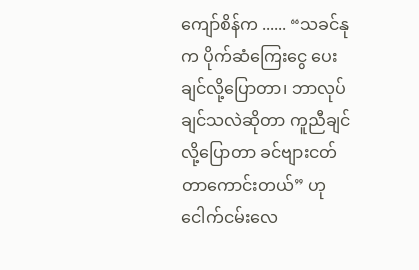ကျော်စိန်က ...... “သခင်နုက ပိုက်ဆံကြေးငွေ ပေးချင်လို့ပြောတာ၊ ဘာလုပ်ချင်သလဲဆိုတာ ကူညီချင်လို့ပြောတာ ခင်ဗျားငတ်တာကောင်းတယ်” ဟု ငေါက်ငမ်းလေ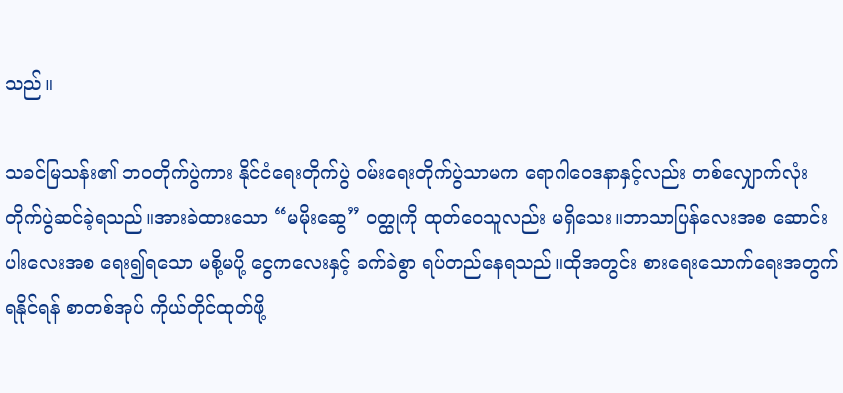သည်။

သခင်မြသန်း၏ ဘဝတိုက်ပွဲကား နိုင်ငံရေးတိုက်ပွဲ ဝမ်းရေးတိုက်ပွဲသာမက ရောဂါဝေဒနာနှင့်လည်း တစ်လျှောက်လုံး တိုက်ပွဲဆင်ခဲ့ရသည်။အားခဲထားသော “မမိုးဆွေ” ဝတ္ထုကို ထုတ်ဝေသူလည်း မရှိသေး။ဘာသာပြန်လေးအစ ဆောင်းပါးလေးအစ ရေး၍ရသော မစို့မပို့ ငွေကလေးနှင့် ခက်ခဲစွာ ရပ်တည်နေရသည်။ထိုအတွင်း စားရေးသောက်ရေးအတွက် ရနိုင်ရန် စာတစ်အုပ် ကိုယ်တိုင်ထုတ်ဖို့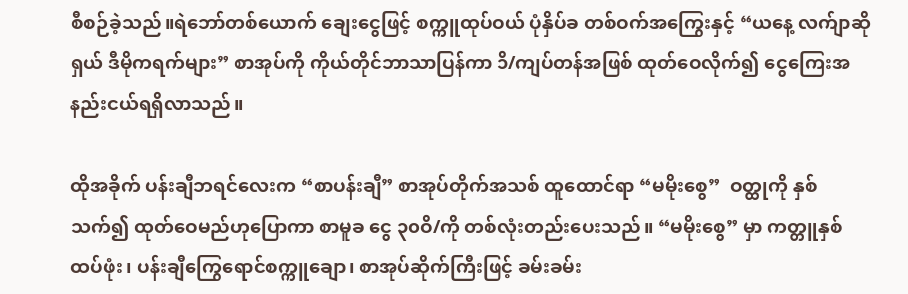စီစဉ်ခဲ့သည်။ရဲဘော်တစ်ယောက် ချေးငွေဖြင့် စက္ကူထုပ်ဝယ် ပုံနှိပ်ခ တစ်ဝက်အကြွေးနှင့် “ယနေ့ လက်ျာဆိုရှယ် ဒီမိုကရက်များ” စာအုပ်ကို ကိုယ်တိုင်ဘာသာပြန်ကာ ၁ိ/ကျပ်တန်အဖြစ် ထုတ်ဝေလိုက်၍ ငွေကြေးအနည်းငယ်ရရှိလာသည်။

ထိုအခိုက် ပန်းချီဘရင်လေးက “စာပန်းချီ” စာအုပ်တိုက်အသစ် ထူထောင်ရာ “မမိုးစွေ”  ဝတ္ထုကို နှစ်သက်၍ ထုတ်ဝေမည်ဟုပြောကာ စာမူခ ငွေ ၃၀ဝိ/ကို တစ်လုံးတည်းပေးသည်။ “မမိုးစွေ” မှာ ကတ္တူနှစ်ထပ်ဖုံး၊ ပန်းချီကြွေရောင်စက္ကူချော၊ စာအုပ်ဆိုက်ကြီးဖြင့် ခမ်းခမ်း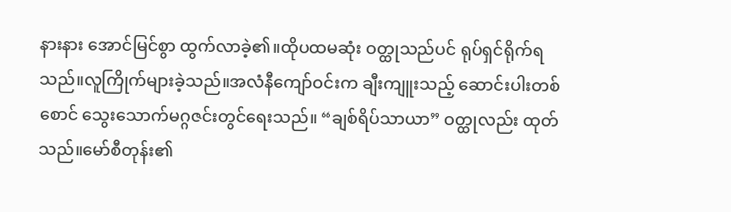နားနား အောင်မြင်စွာ ထွက်လာခဲ့၏။ထိုပထမဆုံး ဝတ္ထုသည်ပင် ရုပ်ရှင်ရိုက်ရသည်။လူကြိုက်များခဲ့သည်။အလံနီကျော်ဝင်းက ချီးကျူးသည့် ဆောင်းပါးတစ်စောင် သွေးသောက်မဂ္ဂဇင်းတွင်ရေးသည်။ “ချစ်ရိပ်သာယာ” ဝတ္ထုလည်း ထုတ်သည်။မော်စီတုန်း၏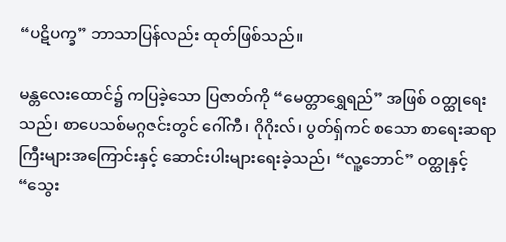“ပဋိပက္ခ” ဘာသာပြန်လည်း ထုတ်ဖြစ်သည်။

မန္တလေးထောင်၌ ကပြခဲ့သော ပြဇာတ်ကို “မေတ္တာရွှေရည်” အဖြစ် ဝတ္ထုရေးသည်၊ စာပေသစ်မဂ္ဂဇင်းတွင် ဂေါ်ကီ၊ ဂိုဂိုးလ်၊ ပွတ်ရှ်ကင် စသော စာရေးဆရာကြီးများအကြောင်းနှင့် ဆောင်းပါးများရေးခဲ့သည်၊ “လူ့ဘောင်” ဝတ္ထုနှင့် “သွေး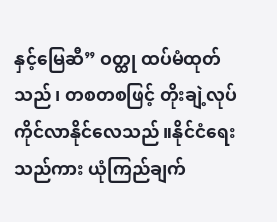နှင့်မြေဆီ” ဝတ္ထု ထပ်မံထုတ်သည်၊ တစတစဖြင့် တိုးချဲ့လုပ်ကိုင်လာနိုင်လေသည်။နိုင်ငံရေးသည်ကား ယုံကြည်ချက်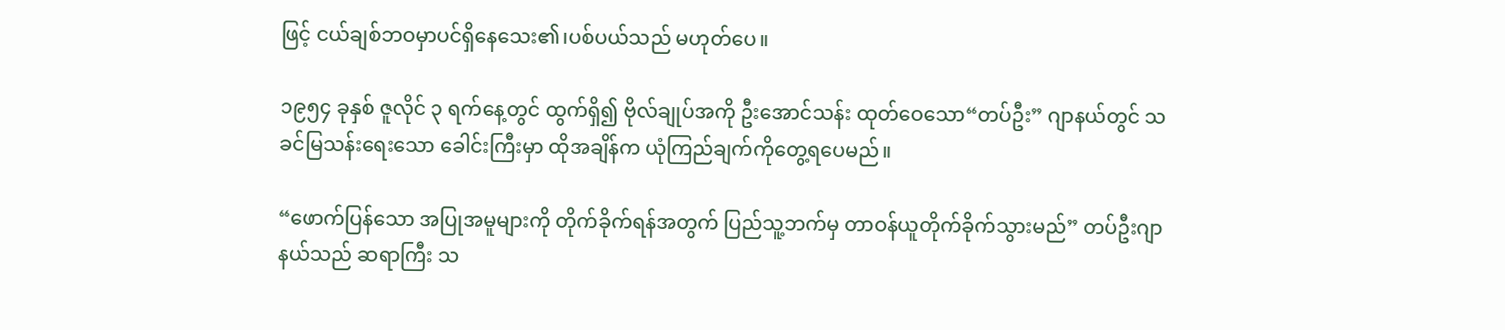ဖြင့် ငယ်ချစ်ဘဝမှာပင်ရှိနေသေး၏၊ပစ်ပယ်သည် မဟုတ်ပေ။

၁၉၅၄ ခုနှစ် ဇူလိုင် ၃ ရက်နေ့တွင် ထွက်ရှိ၍ ဗိုလ်ချုပ်အကို ဦးအောင်သန်း ထုတ်ဝေသော“တပ်ဦး” ဂျာနယ်တွင် သခင်မြသန်းရေးသော ခေါင်းကြီးမှာ ထိုအချိန်က ယုံကြည်ချက်ကိုတွေ့ရပေမည်။

“ဖောက်ပြန်သော အပြုအမူများကို တိုက်ခိုက်ရန်အတွက် ပြည်သူ့ဘက်မှ တာဝန်ယူတိုက်ခိုက်သွားမည်” တပ်ဦးဂျာနယ်သည် ဆရာကြီး သ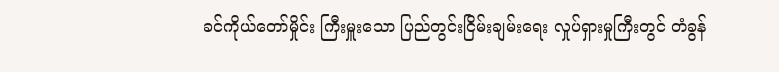ခင်ကိုယ်တော်မှိုင်း ကြီးမှူးသော ပြည်တွင်းငြိမ်းချမ်းရေး လှုပ်ရှားမှုကြီးတွင် တံခွန်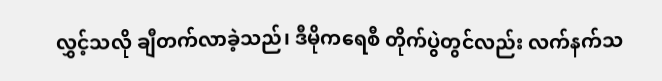လွှင့်သလို ချီတက်လာခဲ့သည်၊ ဒီမိုကရေစီ တိုက်ပွဲတွင်လည်း လက်နက်သ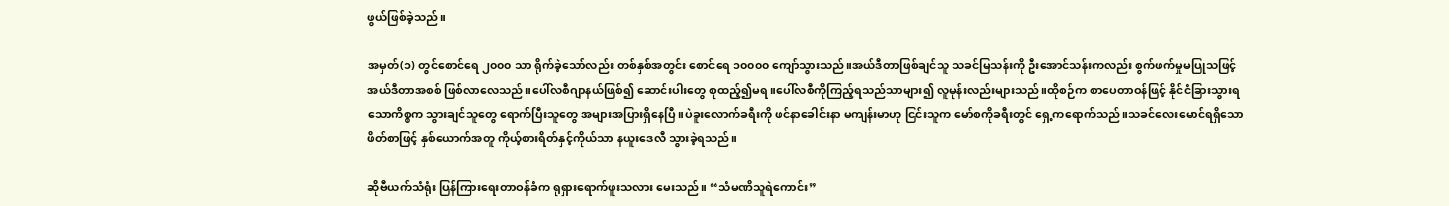ဖွယ်ဖြစ်ခဲ့သည်။

အမှတ်(၁) တွင်စောင်ရေ ၂၀၀၀ သာ ရိုက်ခဲ့သော်လည်း တစ်နှစ်အတွင်း စောင်ရေ ၁၀၀၀၀ ကျော်သွားသည်။အယ်ဒီတာဖြစ်ချင်သူ သခင်မြသန်းကို ဦးအောင်သန်းကလည်း စွက်ဖက်မှုမပြုသဖြင့် အယ်ဒီတာအစစ် ဖြစ်လာလေသည်။ပေါ်လစီဂျာနယ်ဖြစ်၍ ဆောင်းပါးတွေ စုထည့်၍မရ။ပေါ်လစီကိုကြည့်ရသည်သာများ၍ လူမုန်းလည်းများသည်။ထိုစဉ်က စာပေတာဝန်ဖြင့် နိုင်ငံခြားသွားရသောကိစ္စက သွားချင်သူတွေ ရောက်ပြီးသူတွေ အများအပြားရှိနေပြီ။ပဲခူးလောက်ခရီးကို ဖင်နာခေါင်းနာ မကျန်းမာဟု ငြင်းသူက မော်စကိုခရီးတွင် ရှေ့ကရောက်သည်။သခင်လေးမောင်ရရှိသော ဖိတ်စာဖြင့် နှစ်ယောက်အတူ ကိုယ့်စားရိတ်နှင့်ကိုယ်သာ နယူးဒေလီ သွားခဲ့ရသည်။

ဆိုဗီယက်သံရုံး ပြန်ကြားရေးတာဝန်ခံက ရုရှားရောက်ဖူးသလား မေးသည်။ “သံမဏိသူရဲကောင်း”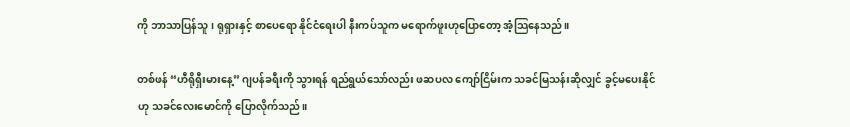ကို ဘာသာပြန်သူ၊ ရုရှားနှင့် စာပေရော နိုင်ငံရေးပါ နီးကပ်သူက မရောက်ဖူးဟုပြောတော့ အံ့သြနေသည်။

တစ်ဖန် “ဟီရိုရှီးမားနေ့” ဂျပန်ခရီးကို သွားရန် ရည်ရွယ်သော်လည်း ဖဆပလ ကျော်ငြိမ်းက သခင်မြသန်းဆိုလျှင် ခွင့်မပေးနိုင်ဟု သခင်လေးမောင်ကို ပြောလိုက်သည်။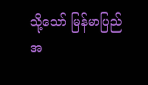သို့သော် မြန်မာပြည် အ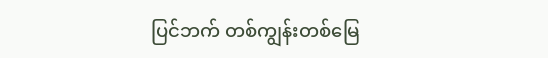ပြင်ဘက် တစ်ကျွန်းတစ်မြေ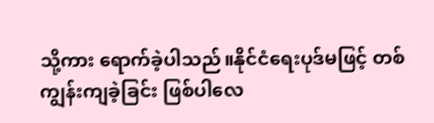သို့ကား ရောက်ခဲ့ပါသည်။နိုင်ငံရေးပုဒ်မဖြင့် တစ်ကျွန်းကျခဲ့ခြင်း ဖြစ်ပါလေ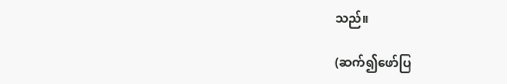သည်။

(ဆက်၍ဖော်ပြ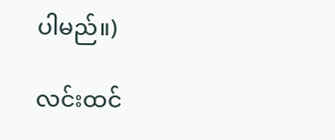ပါမည်။)

လင်းထင်